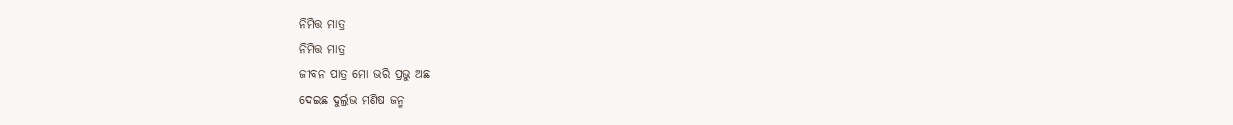ନିମିତ୍ତ ମାତ୍ର
ନିମିତ୍ତ ମାତ୍ର
ଜୀବନ ପାତ୍ର ମୋ ଭରି ପ୍ରଭୁ ଅଛ
ଦେଇଛ ଦୁର୍ଲ୍ରଭ ମଣିଷ ଜନ୍ମ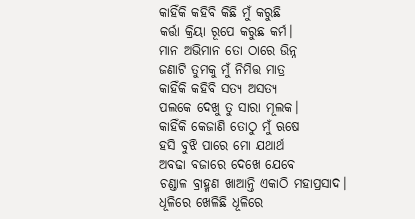କାହିଁକି କହିବି କିଛି ମୁଁ କରୁଛି
କର୍ତ୍ତା କ୍ରିୟା ରୂପେ କରୁଛ କର୍ମ।
ମାନ ଅଭିମାନ ତୋ ଠାରେ ଉିନ୍ନ
ଜଣାଟି ତୁମକୁ ମୁଁ ନିମିତ୍ତ ମାତ୍ର
କାହିଁକି କହିବି ସତ୍ୟ ଅସତ୍ୟ
ପଲକେ ଦେଖୁ ତୁ ସାରା ମୂଲକ।
କାହିଁକି କେଜାଣି ତୋଠୁ ମୁଁ ଋଷେ
ହସି ବୁଝି ପାରେ ମୋ ଯଥାର୍ଥ
ଅବଢା ବଜାରେ ଦେଖେ ଯେବେ
ଚଣ୍ଡାଳ ବ୍ରାହ୍ମଣ ଖାଆନ୍ତି ଏକାଠି ମହାପ୍ରସାଦ।
ଧୂଳିରେ ଖେଳିଛି ଧୂଳିରେ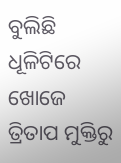ବୁଲିଛି
ଧୂଳିଟିରେ ଖୋଜେ ତ୍ରିତାପ ମୁକ୍ତିରୁ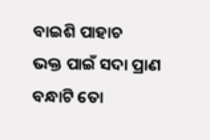ବାଇଶି ପାହାଚ
ଭକ୍ତ ପାଇଁ ସଦା ପ୍ରାଣ ବନ୍ଧାଟି ତୋ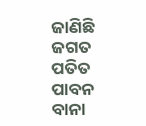ଜାଣିଛି ଜଗତ ପତିତ ପାବନ ବାନା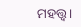ମହତ୍ତ୍ୱ।